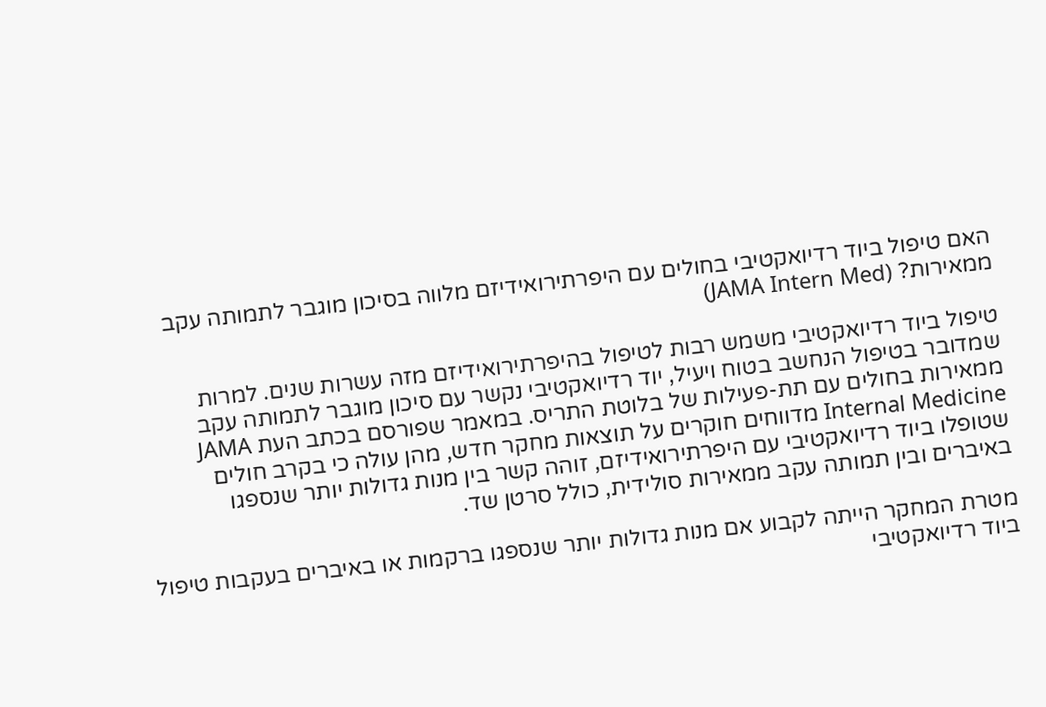האם טיפול ביוד רדיואקטיבי בחולים עם היפרתירואידיזם מלווה בסיכון מוגבר לתמותה עקב ממאירות? (JAMA Intern Med)

טיפול ביוד רדיואקטיבי משמש רבות לטיפול בהיפרתירואידיזם מזה עשרות שנים. למרות שמדובר בטיפול הנחשב בטוח ויעיל, יוד רדיואקטיבי נקשר עם סיכון מוגבר לתמותה עקב ממאירות בחולים עם תת-פעילות של בלוטת התריס. במאמר שפורסם בכתב העת JAMA Internal Medicine מדווחים חוקרים על תוצאות מחקר חדש, מהן עולה כי בקרב חולים שטופלו ביוד רדיואקטיבי עם היפרתירואידיזם, זוהה קשר בין מנות גדולות יותר שנספגו באיברים ובין תמותה עקב ממאירות סולידית, כולל סרטן שד.

מטרת המחקר הייתה לקבוע אם מנות גדולות יותר שנספגו ברקמות או באיברים בעקבות טיפול ביוד רדיואקטיבי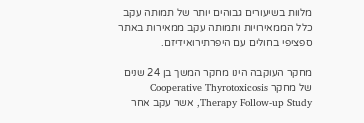מלוות בשיעורים גבוהים יותר של תמותה עקב כלל הממאירויות ותמותה עקב ממאירות באתר ספציפי בחולים עם היפרתירואידיזם.

מחקר העוקבה הינו מחקר המשך בן 24 שנים של מחקר Cooperative Thyrotoxicosis Therapy Follow-up Study, אשר עקב אחר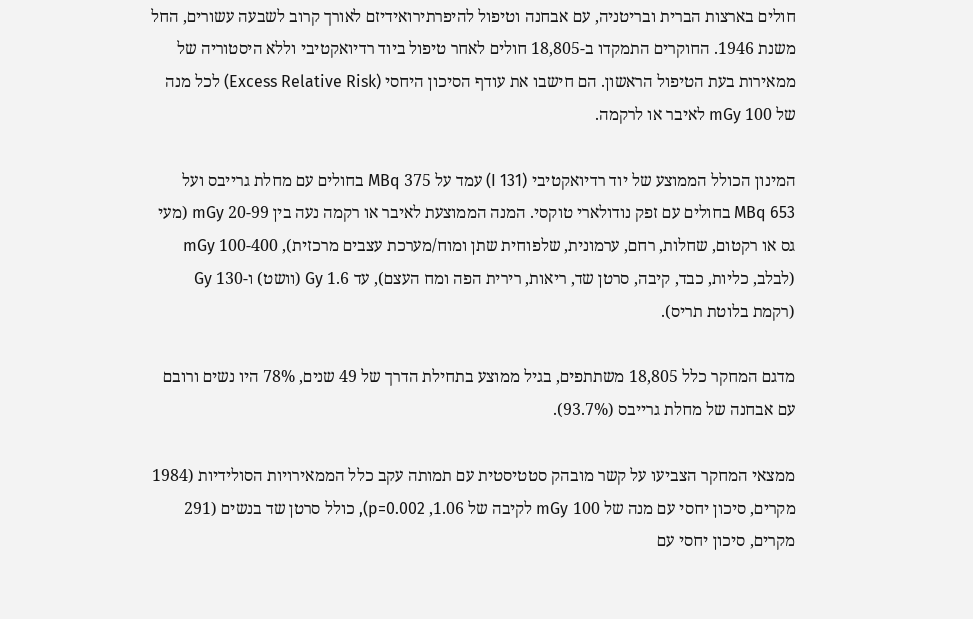חולים בארצות הברית ובריטניה, עם אבחנה וטיפול להיפרתירואידיזם לאורך קרוב לשבעה עשורים, החל משנת 1946. החוקרים התמקדו ב-18,805 חולים לאחר טיפול ביוד רדיואקטיבי וללא היסטוריה של ממאירות בעת הטיפול הראשון. הם חישבו את עודף הסיכון היחסי (Excess Relative Risk) לכל מנה של 100 mGy לאיבר או לרקמה.

המינון הכולל הממוצע של יוד רדיואקטיבי (I 131) עמד על 375 MBq בחולים עם מחלת גרייבס ועל 653 MBq בחולים עם זפק נודולארי טוקסי. המנה הממוצעת לאיבר או רקמה נעה בין 20-99 mGy (מעי גס או רקטום, שחלות, רחם, ערמונית, שלפוחית שתן ומוח/מערכת עצבים מרכזית), 100-400 mGy (לבלב, כליות, כבד, קיבה, סרטן שד, ריאות, רירית הפה ומח העצם), עד 1.6 Gy (וושט) ו-130 Gy (רקמת בלוטת תריס).

מדגם המחקר כלל 18,805 משתתפים, בגיל ממוצע בתחילת הדרך של 49 שנים, 78% היו נשים ורובם עם אבחנה של מחלת גרייבס (93.7%).

ממצאי המחקר הצביעו על קשר מובהק סטטיסטית עם תמותה עקב כלל הממאירויות הסולידיות (1984 מקרים, סיכון יחסי עם מנה של 100 mGy לקיבה של 1.06, p=0.002), כולל סרטן שד בנשים (291 מקרים, סיכון יחסי עם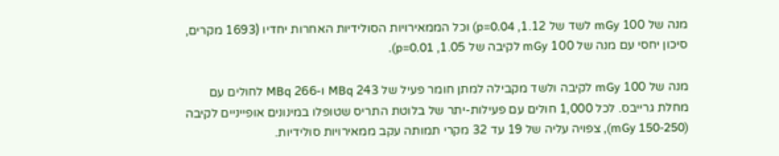מנה של 100 mGy לשד של 1.12, p=0.04) וכל הממאירויות הסולידיות האחרות יחדיו (1693 מקרים, סיכון יחסי עם מנה של 100 mGy לקיבה של 1.05, p=0.01).

מנה של 100 mGy לקיבה ולשד מקבילה למתן חומר פעיל של 243 MBq ו-266 MBq לחולים עם מחלת גרייבס. לכל 1,000 חולים עם פעילות-יתר של בלוטת התריס שטופלו במינונים אופייניים לקיבה (150-250 mGy), צפויה עליה של 19 עד 32 מקרי תמותה עקב ממאירויות סולידיות.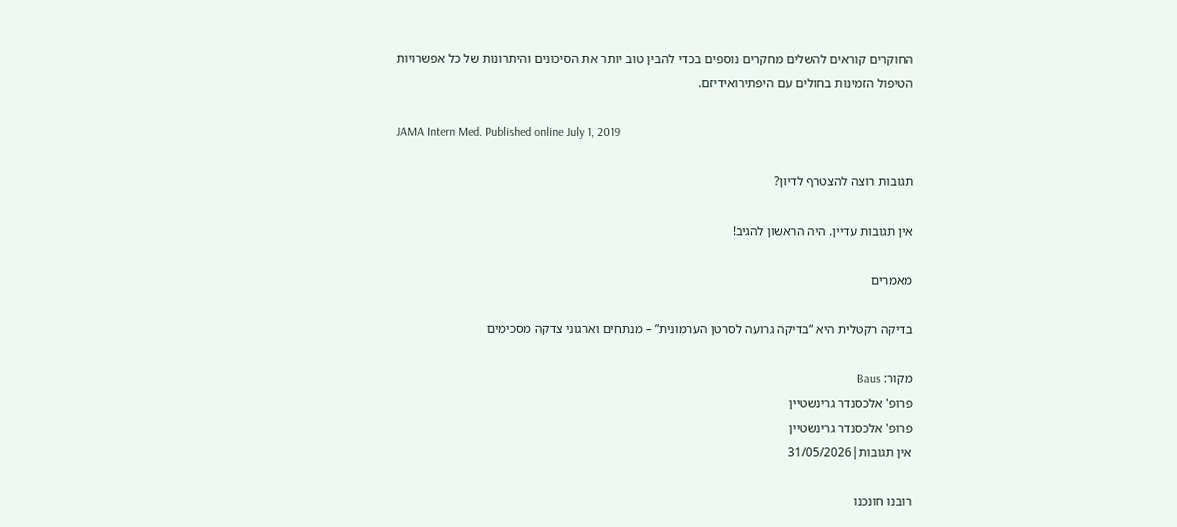החוקרים קוראים להשלים מחקרים נוספים בכדי להבין טוב יותר את הסיכונים והיתרונות של כל אפשרויות הטיפול הזמינות בחולים עם היפתירואידיזם.

JAMA Intern Med. Published online July 1, 2019

תגובות רוצה להצטרף לדיון?

אין תגובות עדיין. היה הראשון להגיב!

מאמרים

בדיקה רקטלית היא “בדיקה גרועה לסרטן הערמונית” – מנתחים וארגוני צדקה מסכימים

מקור: Baus
פרופ' אלכסנדר גרינשטיין
פרופ' אלכסנדר גרינשטיין
אין תגובות|31/05/2026

רובנו חונכנו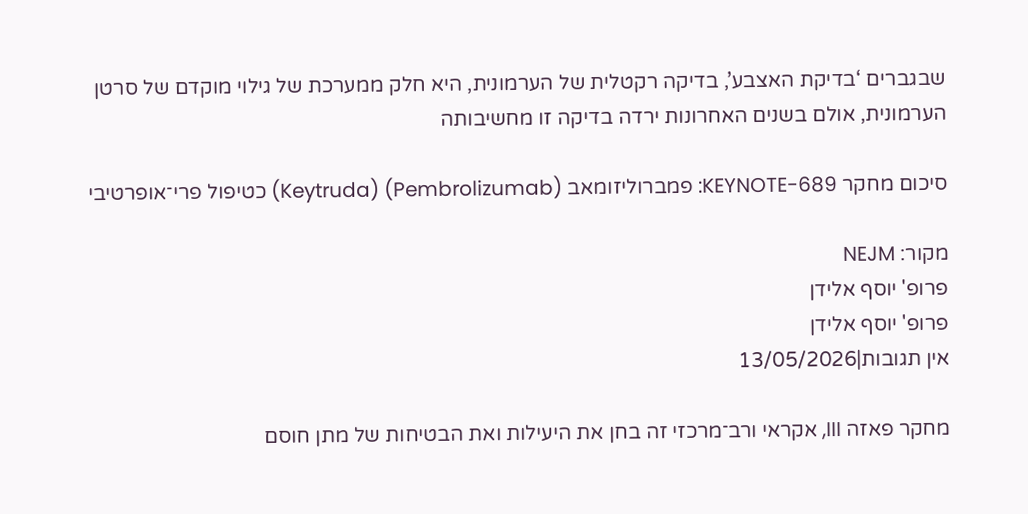שבגברים ‘בדיקת האצבע’, בדיקה רקטלית של הערמונית, היא חלק ממערכת של גילוי מוקדם של סרטן הערמונית, אולם בשנים האחרונות ירדה בדיקה זו מחשיבותה

סיכום מחקר KEYNOTE-689: פמברוליזומאב (Pembrolizumab) (Keytruda) כטיפול פרי־אופרטיבי

מקור: NEJM
פרופ' יוסף אלידן
פרופ' יוסף אלידן
אין תגובות|13/05/2026

מחקר פאזה III, אקראי ורב־מרכזי זה בחן את היעילות ואת הבטיחות של מתן חוסם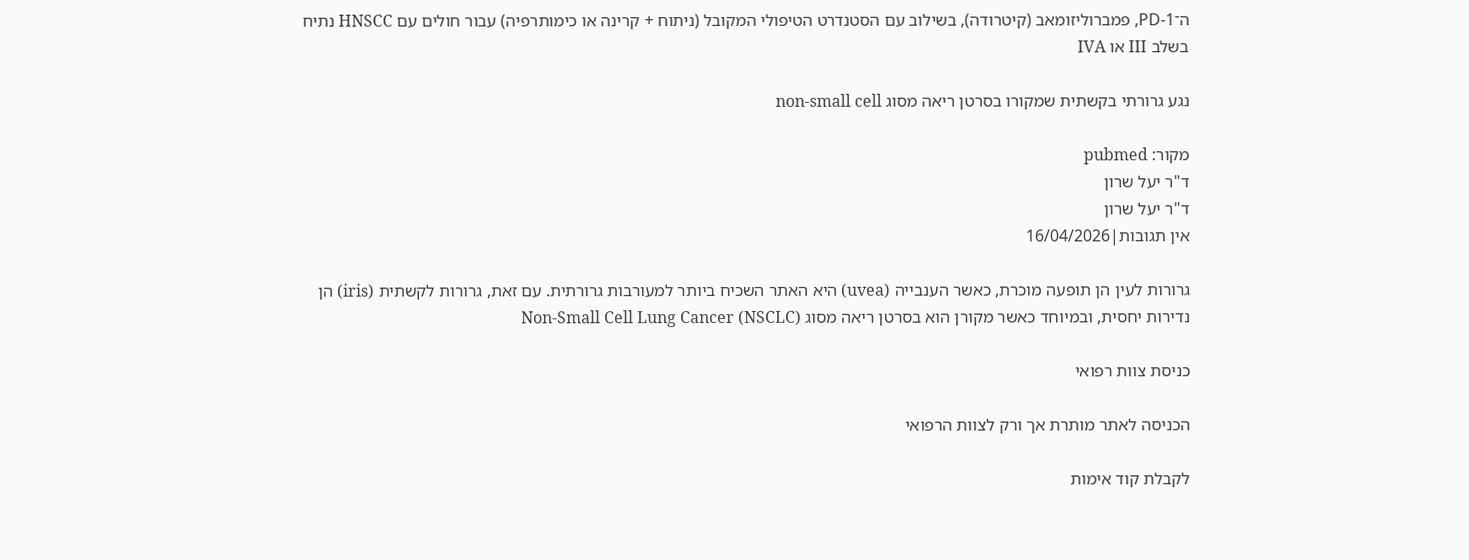ה־PD-1, פמברוליזומאב (קיטרודה), בשילוב עם הסטנדרט הטיפולי המקובל (ניתוח + קרינה או כימותרפיה) עבור חולים עם HNSCC נתיח בשלב III או IVA

נגע גרורתי בקשתית שמקורו בסרטן ריאה מסוג non-small cell

מקור: pubmed
ד"ר יעל שרון
ד"ר יעל שרון
אין תגובות|16/04/2026

גרורות לעין הן תופעה מוכרת, כאשר הענבייה (uvea) היא האתר השכיח ביותר למעורבות גרורתית. עם זאת, גרורות לקשתית (iris) הן נדירות יחסית, ובמיוחד כאשר מקורן הוא בסרטן ריאה מסוג Non-Small Cell Lung Cancer (NSCLC)

כניסת צוות רפואי

הכניסה לאתר מותרת אך ורק לצוות הרפואי

לקבלת קוד אימות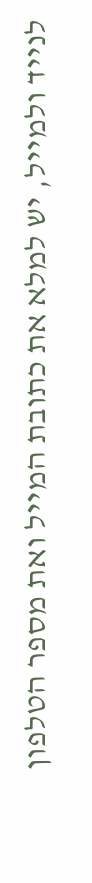לנייד ולמייל, יש למלא את כתובת המייל ואת מספר הטלפון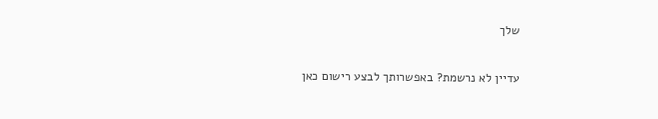שלך

עדיין לא נרשמת? באפשרותך לבצע רישום כאן